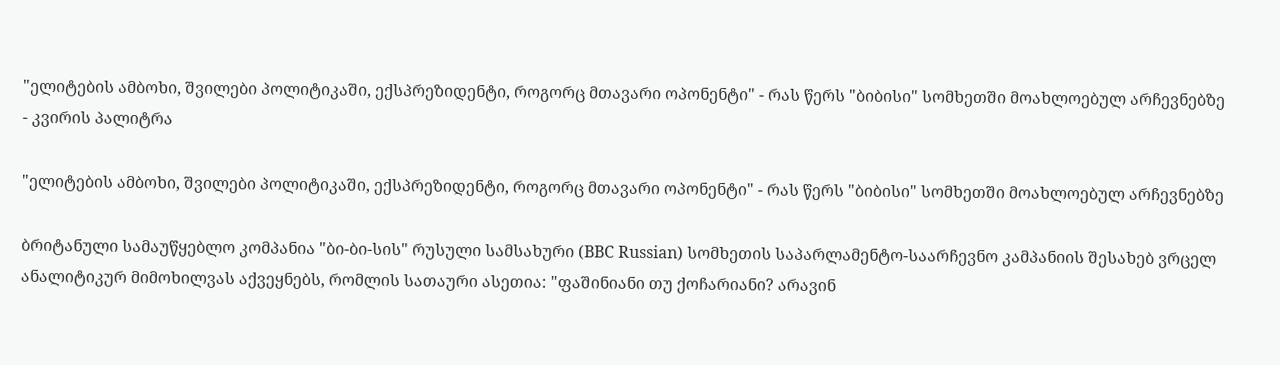"ელიტების ამბოხი, შვილები პოლიტიკაში, ექსპრეზიდენტი, როგორც მთავარი ოპონენტი" - რას წერს "ბიბისი" სომხეთში მოახლოებულ არჩევნებზე - კვირის პალიტრა

"ელიტების ამბოხი, შვილები პოლიტიკაში, ექსპრეზიდენტი, როგორც მთავარი ოპონენტი" - რას წერს "ბიბისი" სომხეთში მოახლოებულ არჩევნებზე

ბრიტანული სამაუწყებლო კომპანია "ბი-ბი-სის" რუსული სამსახური (BBC Russian) სომხეთის საპარლამენტო-საარჩევნო კამპანიის შესახებ ვრცელ ანალიტიკურ მიმოხილვას აქვეყნებს, რომლის სათაური ასეთია: "ფაშინიანი თუ ქოჩარიანი? არავინ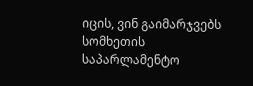იცის, ვინ გაიმარჯვებს სომხეთის საპარლამენტო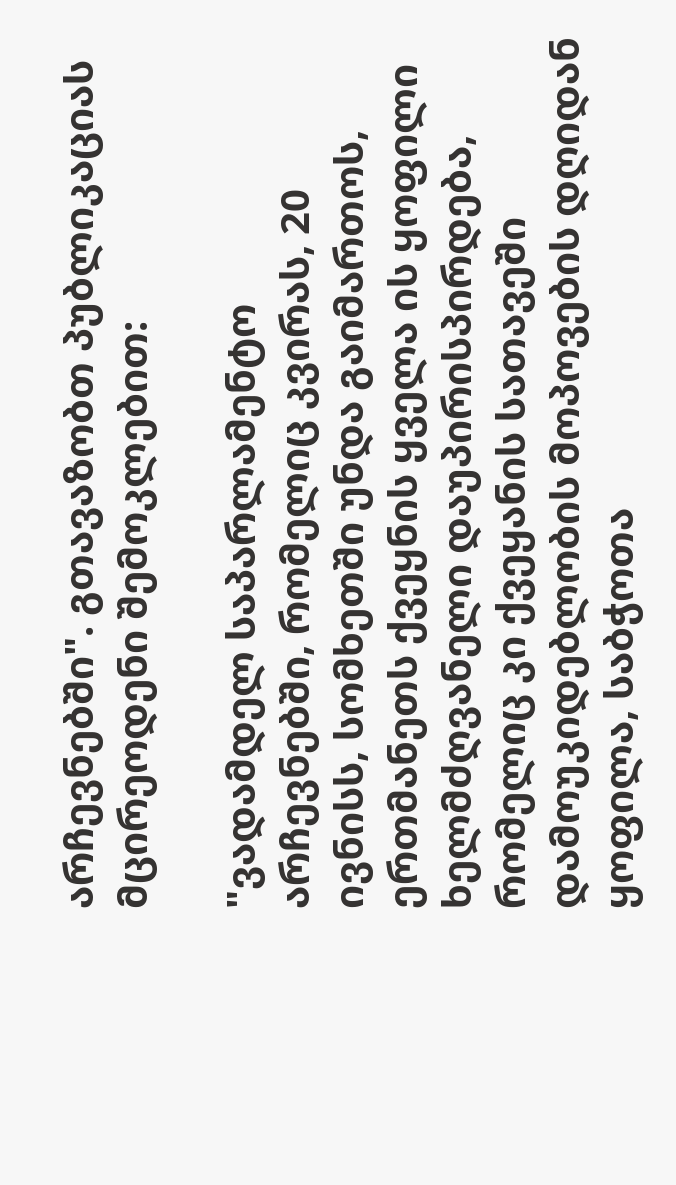არჩევნებში". გთავაზობთ პუბლიკაციას მცირეოდენი შემოკლებით:

"ვადამდელ საპარლამენტო არჩევნებში, რომელიც კვირას, 20 ივნისს, სომხეთში უნდა გაიმართოს, ერთმანეთს ქვეყნის ყველა ის ყოფილი ხელმძღვანელი დაუპირისპირდება, რომელიც კი ქვეყანის სათავეში დამოუკიდებლობის მოპოვების დღიდან ყოფილა, საბჭოთა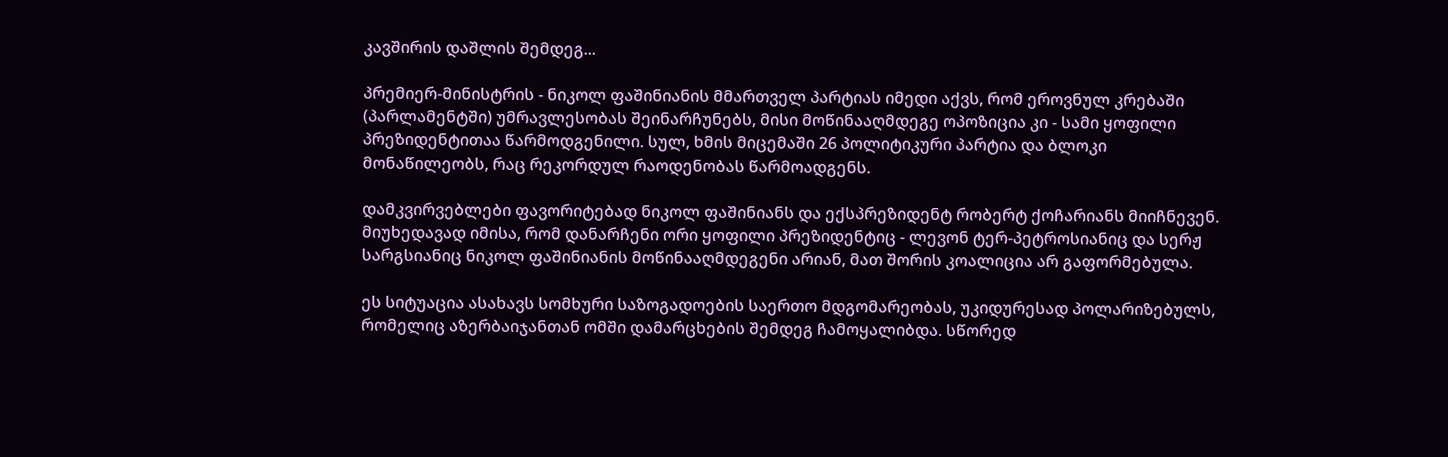კავშირის დაშლის შემდეგ...

პრემიერ-მინისტრის - ნიკოლ ფაშინიანის მმართველ პარტიას იმედი აქვს, რომ ეროვნულ კრებაში (პარლამენტში) უმრავლესობას შეინარჩუნებს, მისი მოწინააღმდეგე ოპოზიცია კი - სამი ყოფილი პრეზიდენტითაა წარმოდგენილი. სულ, ხმის მიცემაში 26 პოლიტიკური პარტია და ბლოკი მონაწილეობს, რაც რეკორდულ რაოდენობას წარმოადგენს.

დამკვირვებლები ფავორიტებად ნიკოლ ფაშინიანს და ექსპრეზიდენტ რობერტ ქოჩარიანს მიიჩნევენ. მიუხედავად იმისა, რომ დანარჩენი ორი ყოფილი პრეზიდენტიც - ლევონ ტერ-პეტროსიანიც და სერჟ სარგსიანიც ნიკოლ ფაშინიანის მოწინააღმდეგენი არიან, მათ შორის კოალიცია არ გაფორმებულა.

ეს სიტუაცია ასახავს სომხური საზოგადოების საერთო მდგომარეობას, უკიდურესად პოლარიზებულს, რომელიც აზერბაიჯანთან ომში დამარცხების შემდეგ ჩამოყალიბდა. სწორედ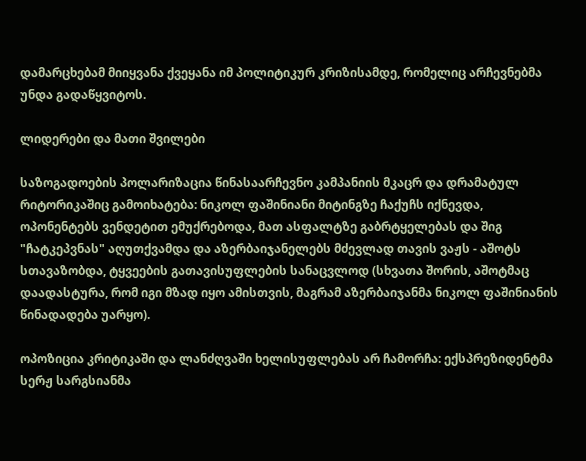დამარცხებამ მიიყვანა ქვეყანა იმ პოლიტიკურ კრიზისამდე, რომელიც არჩევნებმა უნდა გადაწყვიტოს.

ლიდერები და მათი შვილები

საზოგადოების პოლარიზაცია წინასაარჩევნო კამპანიის მკაცრ და დრამატულ რიტორიკაშიც გამოიხატება: ნიკოლ ფაშინიანი მიტინგზე ჩაქუჩს იქნევდა, ოპონენტებს ვენდეტით ემუქრებოდა, მათ ასფალტზე გაბრტყელებას და შიგ "ჩატკეპვნას" აღუთქვამდა და აზერბაიჯანელებს მძევლად თავის ვაჟს - აშოტს სთავაზობდა, ტყვეების გათავისუფლების სანაცვლოდ (სხვათა შორის, აშოტმაც დაადასტურა, რომ იგი მზად იყო ამისთვის, მაგრამ აზერბაიჯანმა ნიკოლ ფაშინიანის წინადადება უარყო).

ოპოზიცია კრიტიკაში და ლანძღვაში ხელისუფლებას არ ჩამორჩა: ექსპრეზიდენტმა სერჟ სარგსიანმა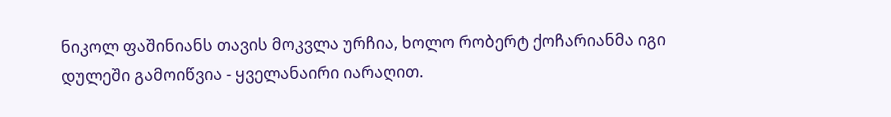ნიკოლ ფაშინიანს თავის მოკვლა ურჩია, ხოლო რობერტ ქოჩარიანმა იგი დულეში გამოიწვია - ყველანაირი იარაღით.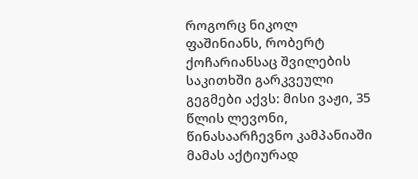როგორც ნიკოლ ფაშინიანს, რობერტ ქოჩარიანსაც შვილების საკითხში გარკვეული გეგმები აქვს: მისი ვაჟი, 35 წლის ლევონი, წინასაარჩევნო კამპანიაში მამას აქტიურად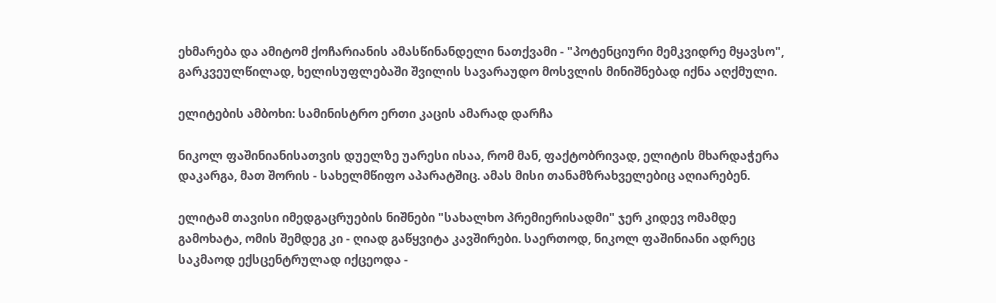ეხმარება და ამიტომ ქოჩარიანის ამასწინანდელი ნათქვამი - "პოტენციური მემკვიდრე მყავსო", გარკვეულწილად, ხელისუფლებაში შვილის სავარაუდო მოსვლის მინიშნებად იქნა აღქმული.

ელიტების ამბოხი: სამინისტრო ერთი კაცის ამარად დარჩა

ნიკოლ ფაშინიანისათვის დუელზე უარესი ისაა, რომ მან, ფაქტობრივად, ელიტის მხარდაჭერა დაკარგა, მათ შორის - სახელმწიფო აპარატშიც. ამას მისი თანამზრახველებიც აღიარებენ.

ელიტამ თავისი იმედგაცრუების ნიშნები "სახალხო პრემიერისადმი" ჯერ კიდევ ომამდე გამოხატა, ომის შემდეგ კი - ღიად გაწყვიტა კავშირები. საერთოდ, ნიკოლ ფაშინიანი ადრეც საკმაოდ ექსცენტრულად იქცეოდა -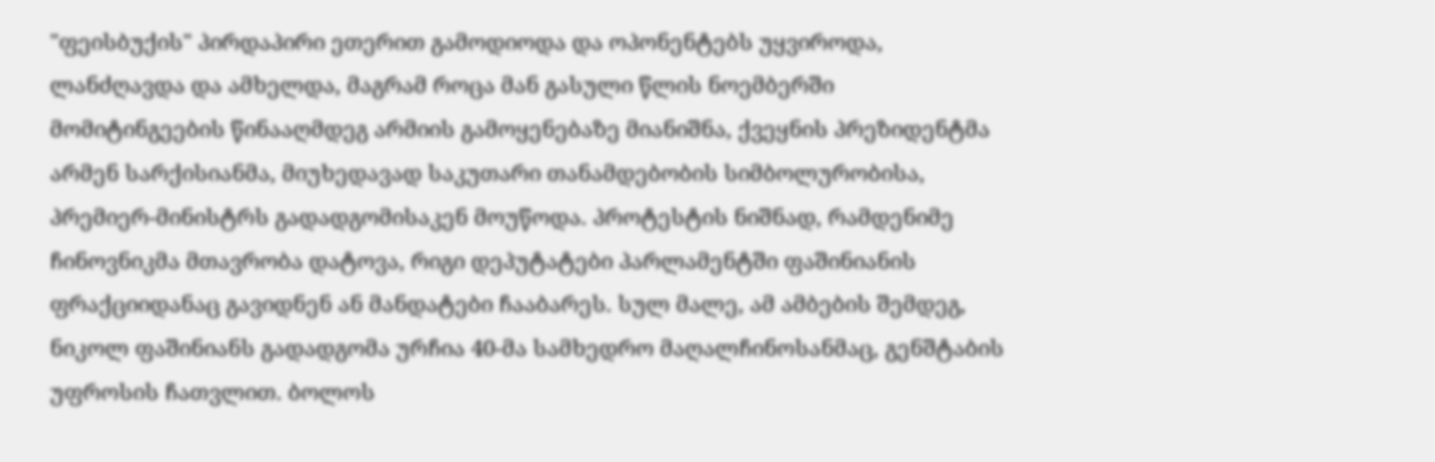"ფეისბუქის" პირდაპირი ეთერით გამოდიოდა და ოპონენტებს უყვიროდა, ლანძღავდა და ამხელდა, მაგრამ როცა მან გასული წლის ნოემბერში მომიტინგეების წინააღმდეგ არმიის გამოყენებაზე მიანიშნა, ქვეყნის პრეზიდენტმა არმენ სარქისიანმა, მიუხედავად საკუთარი თანამდებობის სიმბოლურობისა, პრემიერ-მინისტრს გადადგომისაკენ მოუწოდა. პროტესტის ნიშნად, რამდენიმე ჩინოვნიკმა მთავრობა დატოვა, რიგი დეპუტატები პარლამენტში ფაშინიანის ფრაქციიდანაც გავიდნენ ან მანდატები ჩააბარეს. სულ მალე, ამ ამბების შემდეგ, ნიკოლ ფაშინიანს გადადგომა ურჩია 40-მა სამხედრო მაღალჩინოსანმაც, გენშტაბის უფროსის ჩათვლით. ბოლოს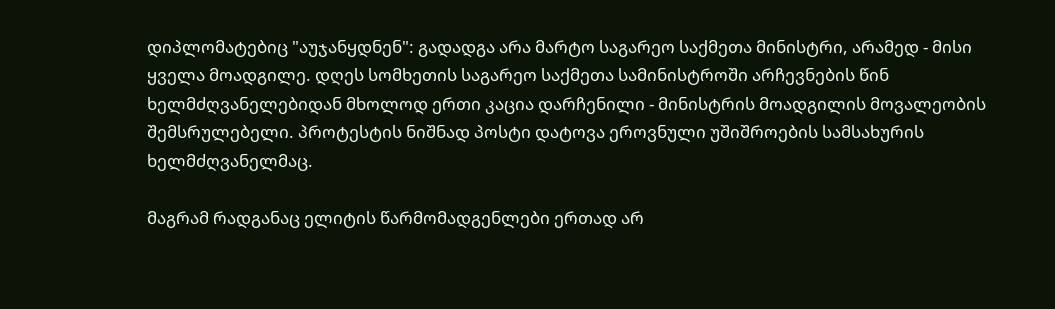დიპლომატებიც "აუჯანყდნენ": გადადგა არა მარტო საგარეო საქმეთა მინისტრი, არამედ - მისი ყველა მოადგილე. დღეს სომხეთის საგარეო საქმეთა სამინისტროში არჩევნების წინ ხელმძღვანელებიდან მხოლოდ ერთი კაცია დარჩენილი - მინისტრის მოადგილის მოვალეობის შემსრულებელი. პროტესტის ნიშნად პოსტი დატოვა ეროვნული უშიშროების სამსახურის ხელმძღვანელმაც.

მაგრამ რადგანაც ელიტის წარმომადგენლები ერთად არ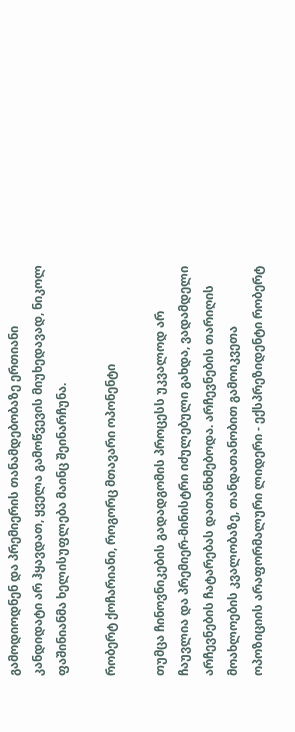გამოდიოდნენ და პრემიერის თანამდებობაზე ერთიანი კანდიდატი არ ჰყავდათ, ყველა გამოწვევის მიუხედავად, ნიკოლ ფაშინიანმა ხელისუფლება მაინც შეინარჩუნა.

რობერტ ქოჩარიანი, როგორც მთავარი ოპონენტი

თუმცა ჩინოვნიკების გადადგომის პროცესს უკვალოდ არ ჩაუვლია და პრემიერ-მინისტრი იძულებული გახდა, ვადამდელი არჩევნების ჩატარებას დათანხმებოდა. არჩევნების თარიღის მოახლოების კვალობაზე, თანდათანობით გამოიკვეთა ოპოზიციის არაფორმალური ლიდერი - ექსპრეზიდენტი რობერტ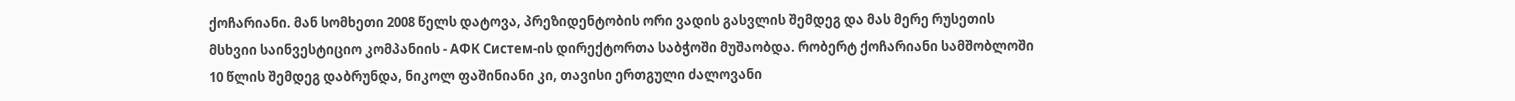ქოჩარიანი. მან სომხეთი 2008 წელს დატოვა, პრეზიდენტობის ორი ვადის გასვლის შემდეგ და მას მერე რუსეთის მსხვიი საინვესტიციო კომპანიის - АФК Систем-ის დირექტორთა საბჭოში მუშაობდა. რობერტ ქოჩარიანი სამშობლოში 10 წლის შემდეგ დაბრუნდა, ნიკოლ ფაშინიანი კი, თავისი ერთგული ძალოვანი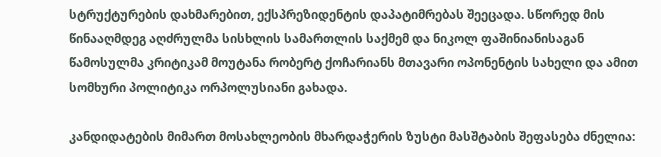სტრუქტურების დახმარებით, ექსპრეზიდენტის დაპატიმრებას შეეცადა. სწორედ მის წინააღმდეგ აღძრულმა სისხლის სამართლის საქმემ და ნიკოლ ფაშინიანისაგან წამოსულმა კრიტიკამ მოუტანა რობერტ ქოჩარიანს მთავარი ოპონენტის სახელი და ამით სომხური პოლიტიკა ორპოლუსიანი გახადა.

კანდიდატების მიმართ მოსახლეობის მხარდაჭერის ზუსტი მასშტაბის შეფასება ძნელია: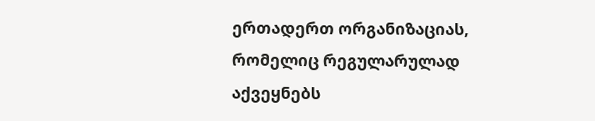ერთადერთ ორგანიზაციას, რომელიც რეგულარულად აქვეყნებს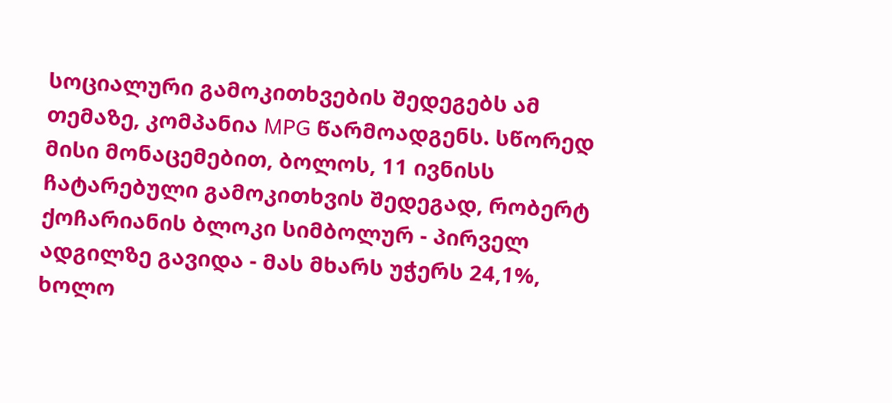სოციალური გამოკითხვების შედეგებს ამ თემაზე, კომპანია MPG წარმოადგენს. სწორედ მისი მონაცემებით, ბოლოს, 11 ივნისს ჩატარებული გამოკითხვის შედეგად, რობერტ ქოჩარიანის ბლოკი სიმბოლურ - პირველ ადგილზე გავიდა - მას მხარს უჭერს 24,1%, ხოლო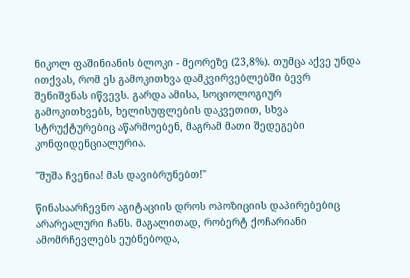ნიკოლ ფაშინიანის ბლოკი - მეორეზე (23,8%). თუმცა აქვე უნდა ითქვას, რომ ეს გამოკითხვა დამკვირვებლებში ბევრ შენიშვნას იწვევს. გარდა ამისა, სოციოლოგიურ გამოკითხვებს, ხელისუფლების დაკვეთით, სხვა სტრუქტურებიც აწარმოებენ, მაგრამ მათი შედეგები კონფიდენციალურია.

"შუშა ჩვენია! მას დავიბრუნებთ!"

წინასაარჩევნო აგიტაციის დროს ოპოზიციის დაპირებებიც არარეალური ჩანს. მაგალითად, რობერტ ქოჩარიანი ამომრჩევლებს ეუბნებოდა,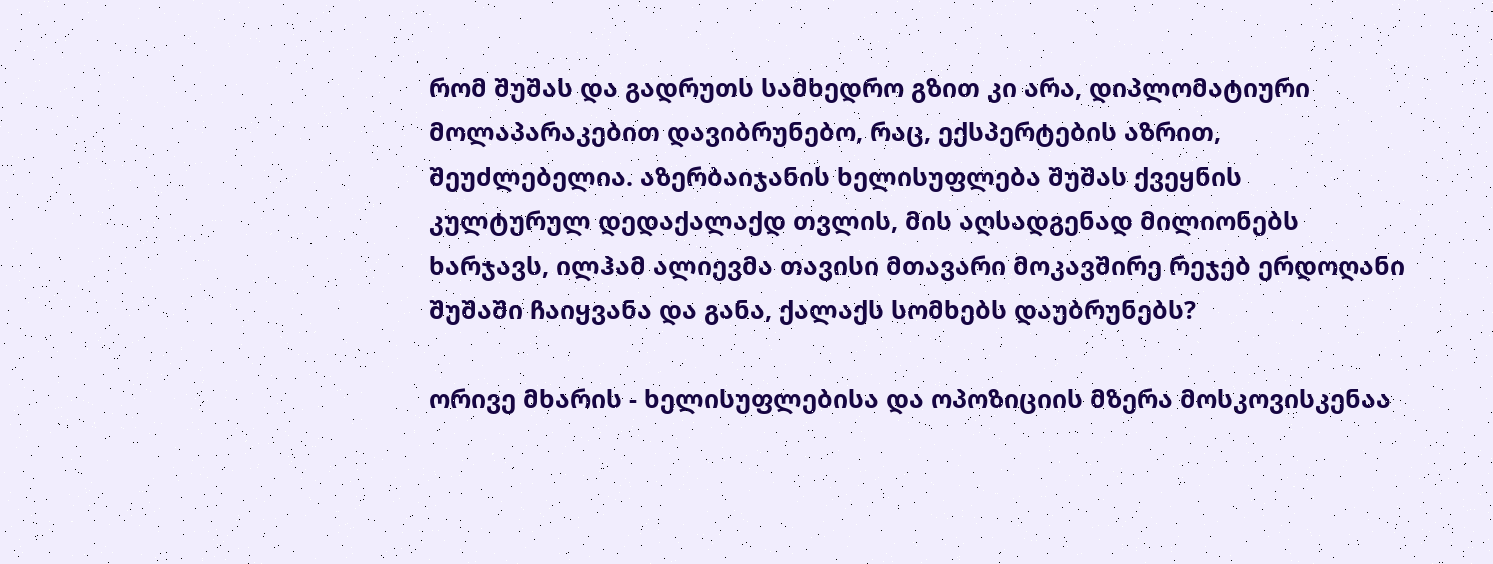რომ შუშას და გადრუთს სამხედრო გზით კი არა, დიპლომატიური მოლაპარაკებით დავიბრუნებო, რაც, ექსპერტების აზრით, შეუძლებელია. აზერბაიჯანის ხელისუფლება შუშას ქვეყნის კულტურულ დედაქალაქდ თვლის, მის აღსადგენად მილიონებს ხარჯავს, ილჰამ ალიევმა თავისი მთავარი მოკავშირე რეჯებ ერდოღანი შუშაში ჩაიყვანა და განა, ქალაქს სომხებს დაუბრუნებს?

ორივე მხარის - ხელისუფლებისა და ოპოზიციის მზერა მოსკოვისკენაა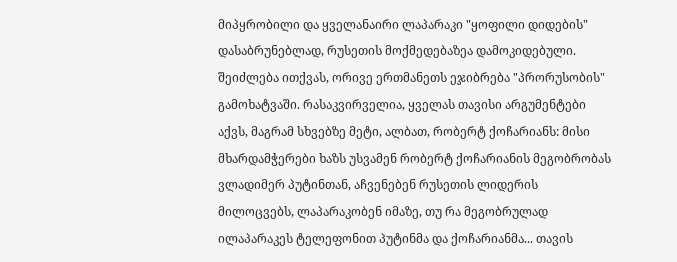მიპყრობილი და ყველანაირი ლაპარაკი "ყოფილი დიდების" დასაბრუნებლად, რუსეთის მოქმედებაზეა დამოკიდებული. შეიძლება ითქვას, ორივე ერთმანეთს ეჯიბრება "პრორუსობის" გამოხატვაში. რასაკვირველია, ყველას თავისი არგუმენტები აქვს, მაგრამ სხვებზე მეტი, ალბათ, რობერტ ქოჩარიანს: მისი მხარდამჭერები ხაზს უსვამენ რობერტ ქოჩარიანის მეგობრობას ვლადიმერ პუტინთან, აჩვენებენ რუსეთის ლიდერის მილოცვებს, ლაპარაკობენ იმაზე, თუ რა მეგობრულად ილაპარაკეს ტელეფონით პუტინმა და ქოჩარიანმა... თავის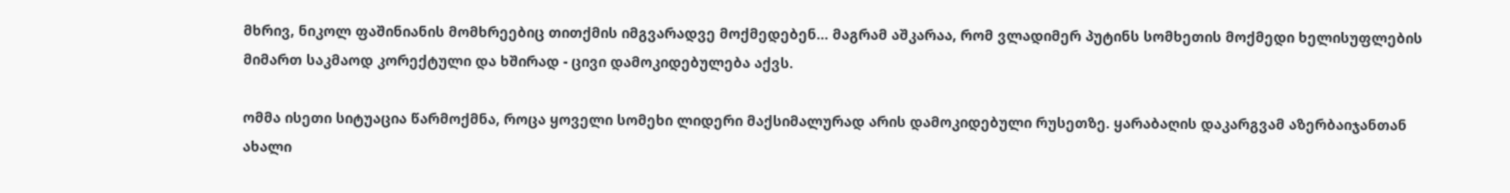მხრივ, ნიკოლ ფაშინიანის მომხრეებიც თითქმის იმგვარადვე მოქმედებენ... მაგრამ აშკარაა, რომ ვლადიმერ პუტინს სომხეთის მოქმედი ხელისუფლების მიმართ საკმაოდ კორექტული და ხშირად - ცივი დამოკიდებულება აქვს.

ომმა ისეთი სიტუაცია წარმოქმნა, როცა ყოველი სომეხი ლიდერი მაქსიმალურად არის დამოკიდებული რუსეთზე. ყარაბაღის დაკარგვამ აზერბაიჯანთან ახალი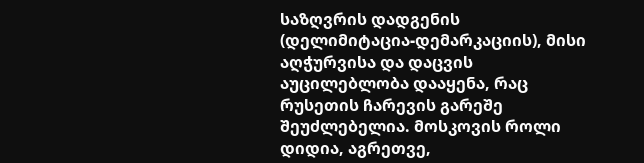საზღვრის დადგენის (დელიმიტაცია-დემარკაციის), მისი აღჭურვისა და დაცვის აუცილებლობა დააყენა, რაც რუსეთის ჩარევის გარეშე შეუძლებელია. მოსკოვის როლი დიდია, აგრეთვე,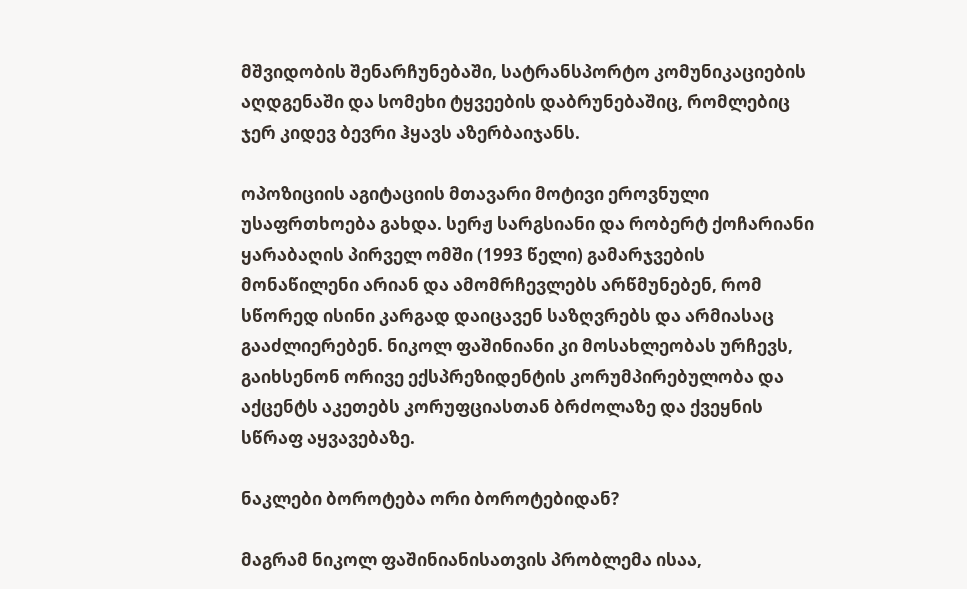მშვიდობის შენარჩუნებაში, სატრანსპორტო კომუნიკაციების აღდგენაში და სომეხი ტყვეების დაბრუნებაშიც, რომლებიც ჯერ კიდევ ბევრი ჰყავს აზერბაიჯანს.

ოპოზიციის აგიტაციის მთავარი მოტივი ეროვნული უსაფრთხოება გახდა. სერჟ სარგსიანი და რობერტ ქოჩარიანი ყარაბაღის პირველ ომში (1993 წელი) გამარჯვების მონაწილენი არიან და ამომრჩევლებს არწმუნებენ, რომ სწორედ ისინი კარგად დაიცავენ საზღვრებს და არმიასაც გააძლიერებენ. ნიკოლ ფაშინიანი კი მოსახლეობას ურჩევს, გაიხსენონ ორივე ექსპრეზიდენტის კორუმპირებულობა და აქცენტს აკეთებს კორუფციასთან ბრძოლაზე და ქვეყნის სწრაფ აყვავებაზე.

ნაკლები ბოროტება ორი ბოროტებიდან?

მაგრამ ნიკოლ ფაშინიანისათვის პრობლემა ისაა,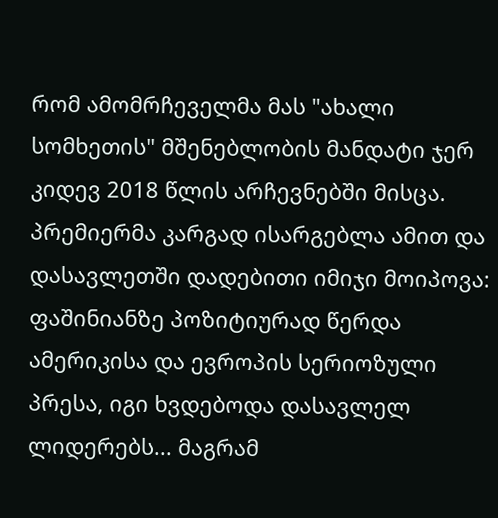რომ ამომრჩეველმა მას "ახალი სომხეთის" მშენებლობის მანდატი ჯერ კიდევ 2018 წლის არჩევნებში მისცა. პრემიერმა კარგად ისარგებლა ამით და დასავლეთში დადებითი იმიჯი მოიპოვა: ფაშინიანზე პოზიტიურად წერდა ამერიკისა და ევროპის სერიოზული პრესა, იგი ხვდებოდა დასავლელ ლიდერებს... მაგრამ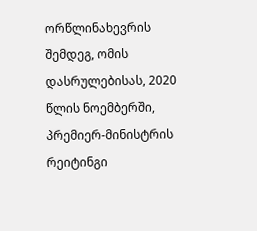ორწლინახევრის შემდეგ, ომის დასრულებისას, 2020 წლის ნოემბერში, პრემიერ-მინისტრის რეიტინგი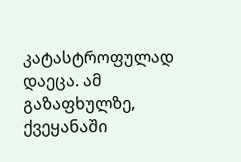კატასტროფულად დაეცა. ამ გაზაფხულზე, ქვეყანაში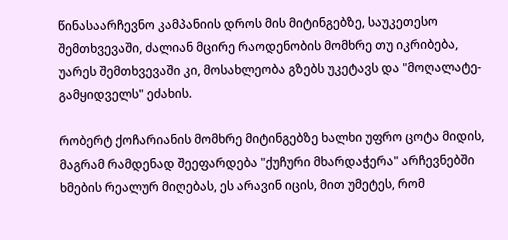წინასაარჩევნო კამპანიის დროს მის მიტინგებზე, საუკეთესო შემთხვევაში, ძალიან მცირე რაოდენობის მომხრე თუ იკრიბება, უარეს შემთხვევაში კი, მოსახლეობა გზებს უკეტავს და "მოღალატე-გამყიდველს" ეძახის.

რობერტ ქოჩარიანის მომხრე მიტინგებზე ხალხი უფრო ცოტა მიდის, მაგრამ რამდენად შეეფარდება "ქუჩური მხარდაჭერა" არჩევნებში ხმების რეალურ მიღებას, ეს არავინ იცის, მით უმეტეს, რომ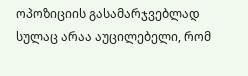ოპოზიციის გასამარჯვებლად სულაც არაა აუცილებელი, რომ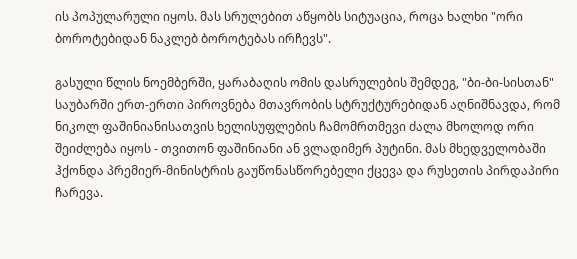ის პოპულარული იყოს. მას სრულებით აწყობს სიტუაცია, როცა ხალხი "ორი ბოროტებიდან ნაკლებ ბოროტებას ირჩევს".

გასული წლის ნოემბერში, ყარაბაღის ომის დასრულების შემდეგ, "ბი-ბი-სისთან" საუბარში ერთ-ერთი პიროვნება მთავრობის სტრუქტურებიდან აღნიშნავდა, რომ ნიკოლ ფაშინიანისათვის ხელისუფლების ჩამომრთმევი ძალა მხოლოდ ორი შეიძლება იყოს - თვითონ ფაშინიანი ან ვლადიმერ პუტინი. მას მხედველობაში ჰქონდა პრემიერ-მინისტრის გაუწონასწორებელი ქცევა და რუსეთის პირდაპირი ჩარევა.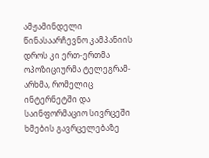ამჟამინდელი წინასაარჩევნო კამპანიის დროს კი ერთ-ერთმა ოპოზიციურმა ტელეგრამ-არხმა, რომელიც ინტერნეტში და საინფორმაციო სივრცეში ხმების გავრცელებაზე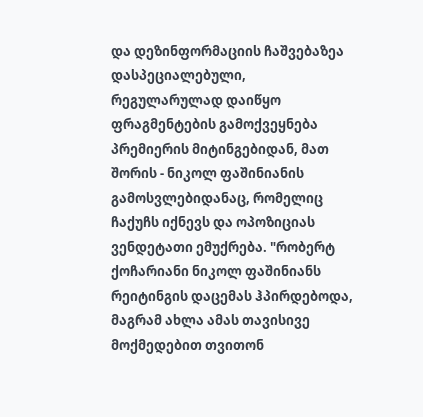და დეზინფორმაციის ჩაშვებაზეა დასპეციალებული, რეგულარულად დაიწყო ფრაგმენტების გამოქვეყნება პრემიერის მიტინგებიდან, მათ შორის - ნიკოლ ფაშინიანის გამოსვლებიდანაც, რომელიც ჩაქუჩს იქნევს და ოპოზიციას ვენდეტათი ემუქრება. "რობერტ ქოჩარიანი ნიკოლ ფაშინიანს რეიტინგის დაცემას ჰპირდებოდა, მაგრამ ახლა ამას თავისივე მოქმედებით თვითონ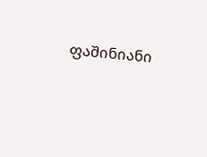ფაშინიანი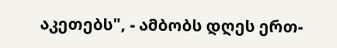აკეთებს", - ამბობს დღეს ერთ-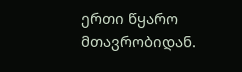ერთი წყარო მთავრობიდან.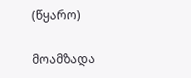(წყარო)

მოამზადა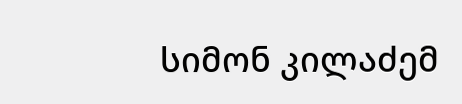სიმონ კილაძემ